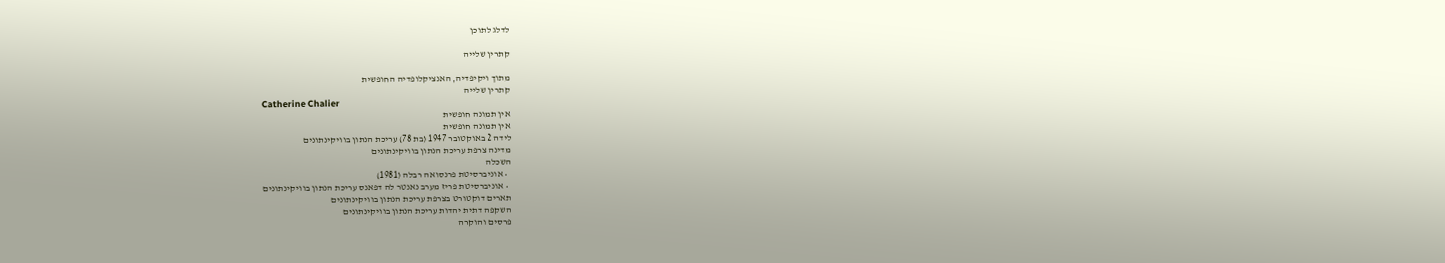לדלג לתוכן

קתרין שלייה

מתוך ויקיפדיה, האנציקלופדיה החופשית
קתרין שלייה
Catherine Chalier
אין תמונה חופשית
אין תמונה חופשית
לידה 2 באוקטובר 1947 (בת 78) עריכת הנתון בוויקינתונים
מדינה צרפת עריכת הנתון בוויקינתונים
השכלה
  • אוניברסיטת פרנסואה רבלה (1981)
  • אוניברסיטת פריז מערב נאנטר לה דפאנס עריכת הנתון בוויקינתונים
תארים דוקטורט בצרפת עריכת הנתון בוויקינתונים
השקפה דתית יהדות עריכת הנתון בוויקינתונים
פרסים והוקרה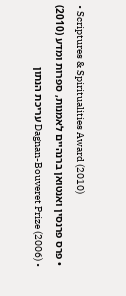• Scriptures & Spiritualities Award (2010)
  • פרס פרנסין ואנטואן ברנהיים לאמנות, ספרות ומדע (2010)
  • Dagnan-Bouveret Prize (2006) עריכת הנתון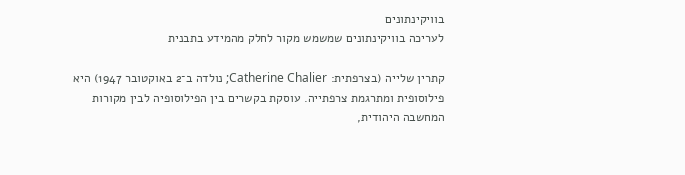בוויקינתונים
לעריכה בוויקינתונים שמשמש מקור לחלק מהמידע בתבנית

קתרין שלייה (בצרפתית: Catherine Chalier; נולדה ב־2 באוקטובר 1947) היא פילוסופית ומתרגמת צרפתייה. עוסקת בקשרים בין הפילוסופיה לבין מקורות המחשבה היהודית,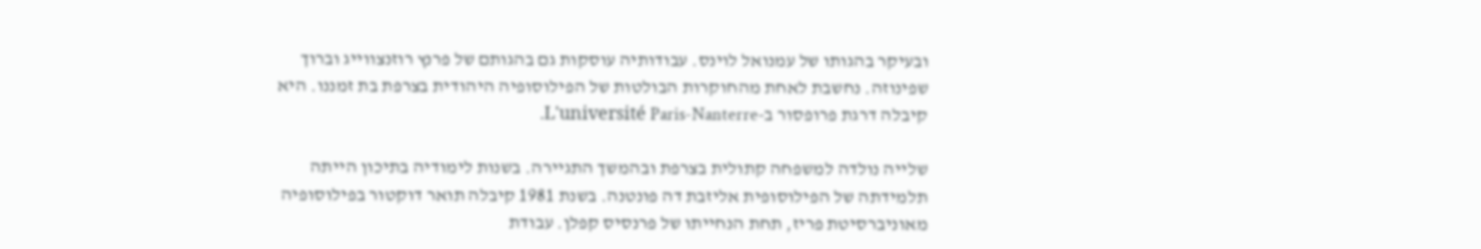ובעיקר בהגותו של עמנואל לוינס. עבודותיה עוסקות גם בהגותם של פרנץ רוזנצווייג וברוך שפינוזה. נחשבת לאחת מהחוקרות הבולטות של הפילוסופיה היהודית בצרפת בת זמננו. היא קיבלה דרגת פרופסור ב-L'université Paris-Nanterre.

שלייה נולדה למשפחה קתולית בצרפת ובהמשך התגיירה. בשנות לימודיה בתיכון הייתה תלמידתה של הפילוסופית אליזבת דה פונטנה. בשנת 1981 קיבלה תואר דוקטור בפילוסופיה מאוניברסיטת פריז, תחת הנחייתו של פרנסיס קפלן. עבודת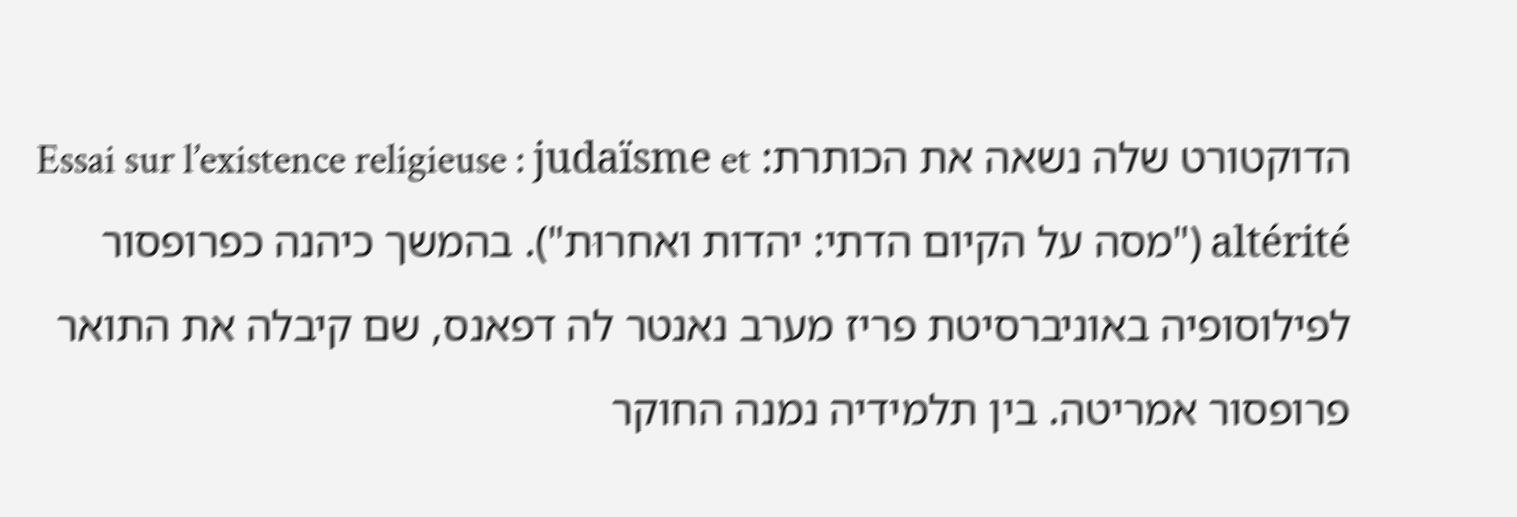הדוקטורט שלה נשאה את הכותרת: Essai sur l’existence religieuse : judaïsme et altérité ("מסה על הקיום הדתי: יהדות ואחרוּת"). בהמשך כיהנה כפרופסור לפילוסופיה באוניברסיטת פריז מערב נאנטר לה דפאנס, שם קיבלה את התואר פרופסור אמריטה. בין תלמידיה נמנה החוקר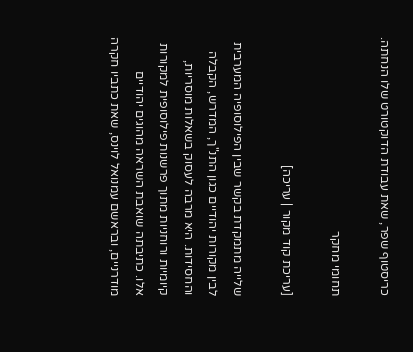כריסטוף שפר, שאת עבודת הדוקטורט שלו הנחתה.

תחומי מחקר

[עריכת קוד מקור | עריכה]

שלייה מתמקדת בקשר שבין הפילוסופיה המערבית לבין מקורות יהודיים כגון התנ"ך, המדרש, הקבלה והחסידות. היא מרבה לעסוק בשאלות מוסריות, קיומיות ורוחניות מתוך פרשנות פילוסופית למקורות אלו. כתיבתה שואבת השראה מהוגים יהודיים מודרניים, ובראשם עמנואל לוינס, שאת כתביו חקרה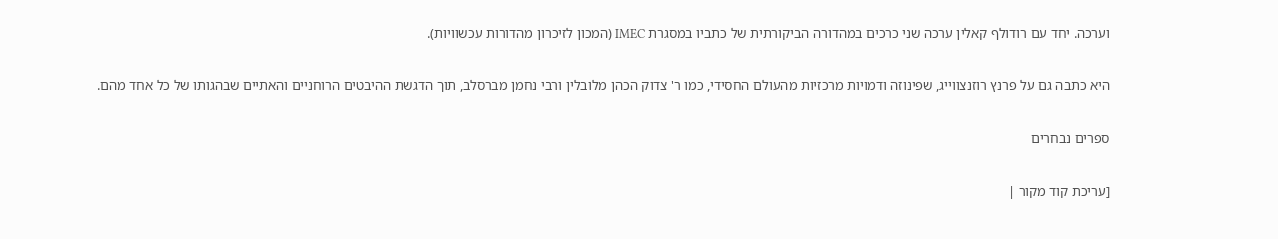וערכה. יחד עם רודולף קאלין ערכה שני כרכים במהדורה הביקורתית של כתביו במסגרת IMEC (המכון לזיכרון מהדורות עכשוויות).

היא כתבה גם על פרנץ רוזנצווייג, שפינוזה ודמויות מרכזיות מהעולם החסידי, כמו ר' צדוק הכהן מלובלין ורבי נחמן מברסלב, תוך הדגשת ההיבטים הרוחניים והאתיים שבהגותו של כל אחד מהם.

ספרים נבחרים

[עריכת קוד מקור |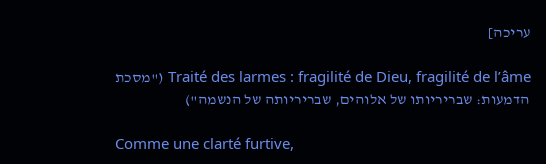עריכה]

Traité des larmes : fragilité de Dieu, fragilité de l’âme ("מסכת הדמעות: שבריריותו של אלוהים, שבריריותה של הנשמה")

Comme une clarté furtive,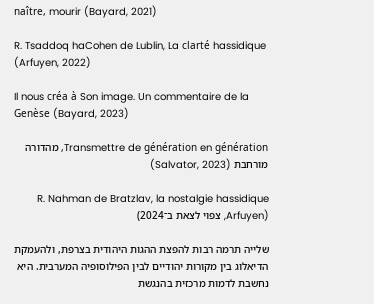naître, mourir (Bayard, 2021)

R. Tsaddoq haCohen de Lublin, La clarté hassidique (Arfuyen, 2022)

Il nous créa à Son image. Un commentaire de la Genèse (Bayard, 2023)

Transmettre de génération en génération, מהדורה מורחבת (Salvator, 2023)

R. Nahman de Bratzlav, la nostalgie hassidique (Arfuyen, צפוי לצאת ב־2024)

שלייה תרמה רבות להפצת ההגות היהודית בצרפת, ולהעמקת הדיאלוג בין מקורות יהודיים לבין הפילוסופיה המערבית. היא נחשבת לדמות מרכזית בהנגשת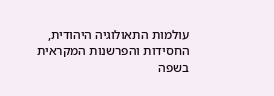עולמות התאולוגיה היהודית, החסידות והפרשנות המקראית בשפה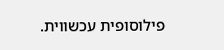פילוסופית עכשווית.